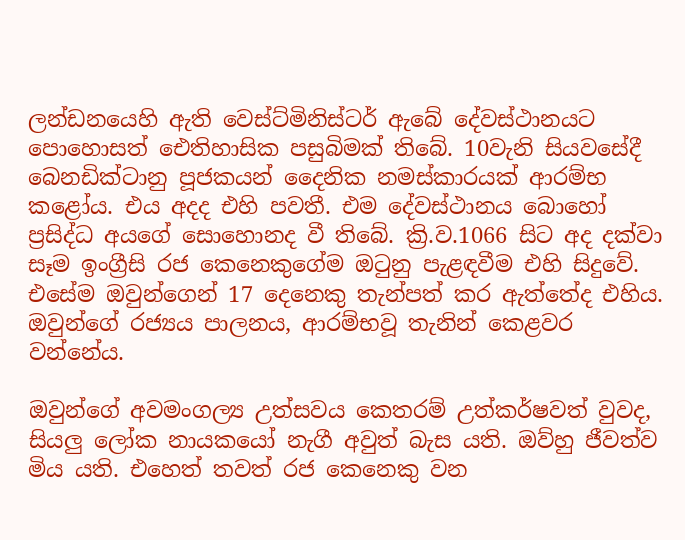ලන්ඩනයෙහි ඇති වෙස්ට්මිනිස්ටර් ඇබේ දේවස්ථානයට පොහොසත් ඓතිහාසික පසුබිමක් තිබේ. 10වැනි සියවසේදී බෙනඩික්ටානු පූජකයන් දෛනික නමස්කාරයක් ආරම්භ කළෝය. එය අදද එහි පවතී. එම දේවස්ථානය බොහෝ ප්‍රසිද්ධ අයගේ සොහොනද වී තිබේ. ක්‍රි.ව.1066 සිට අද දක්වා සෑම ඉංග්‍රීසි රජ කෙනෙකුගේම ඔටුනු පැළඳවීම එහි සිදුවේ. එසේම ඔවුන්ගෙන් 17 දෙනෙකු තැන්පත් කර ඇත්තේද එහිය. ඔවුන්ගේ රජ්‍යය පාලනය, ආරම්භවූ තැනින් කෙළවර වන්නේය.

ඔවුන්ගේ අවමංගල්‍ය උත්සවය කෙතරම් උත්කර්ෂවත් වුවද, සියලු ලෝක නායකයෝ නැගී අවුත් බැස යති. ඔව්හු ජීවත්ව මිය යති. එහෙත් තවත් රජ කෙනෙකු වන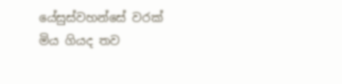යේසුස්වහන්සේ වරක් මිය ගියද තව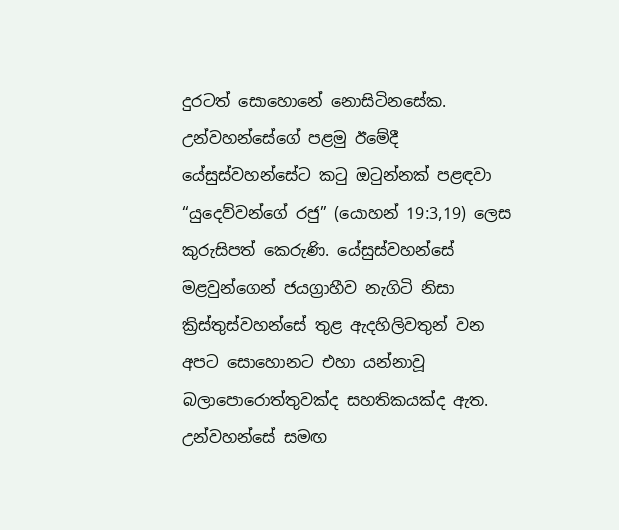දුරටත් සොහොනේ නොසිටිනසේක. උන්වහන්සේගේ පළමු ඊමේදී යේසුස්වහන්සේට කටු ඔටුන්නක් පළඳවා “යුදෙව්වන්ගේ රජු” (යොහන් 19:3,19) ලෙස කුරුසිපත් කෙරුණි. යේසුස්වහන්සේ මළවුන්ගෙන් ජයග්‍රාහීව නැගිටි නිසා ක්‍රිස්තුස්වහන්සේ තුළ ඇදහිලිවතුන් වන අපට සොහොනට එහා යන්නාවූ බලාපොරොත්තුවක්ද සහතිකයක්ද ඇත. උන්වහන්සේ සමඟ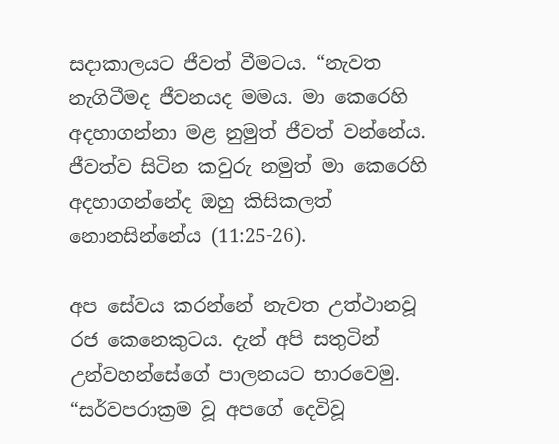සදාකාලයට ජීවත් වීමටය. “නැවත නැගිටීමද ජීවනයද මමය. මා කෙරෙහි අදහාගන්නා මළ නුමුත් ජීවත් වන්නේය. ජීවත්ව සිටින කවුරු නමුත් මා කෙරෙහි අදහාගන්නේද ඔහු කිසිකලත් නොනසින්නේය (11:25-26).

අප සේවය කරන්නේ නැවත උත්ථානවූ රජ කෙනෙකුටය. දැන් අපි සතුටින් උන්වහන්සේගේ පාලනයට භාරවෙමු. “සර්වපරාක්‍රම වූ අපගේ දෙවිවූ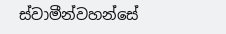ස්වාමීන්වහන්සේ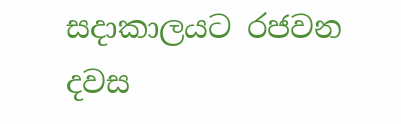සදාකාලයට රජවන දවස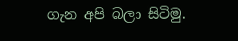ගැන අපි බලා සිටිමු.